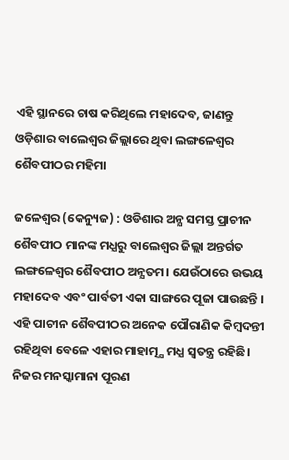ଏହି ସ୍ଥାନରେ ଚାଷ କରିଥିଲେ ମହାଦେବ, ଜାଣନ୍ତୁ ଓଡ଼ିଶାର ବାଲେଶ୍ବର ଜିଲ୍ଲାରେ ଥିବା ଲଙ୍ଗଳେଶ୍ବର ଶୈବପୀଠର ମହିମା

ଜଳେଶ୍ୱର (କେନ୍ୟୁଜ) : ଓଡିଶାର ଅନ୍ଯ ସମସ୍ତ ପ୍ରାଚୀନ ଶୈବପୀଠ ମାନଙ୍କ ମଧ୍ଯରୁ ବାଲେଶ୍ବର ଜିଲ୍ଲା ଅନ୍ତର୍ଗତ ଲଙ୍ଗଳେଶ୍ବର ଶୈବପୀଠ ଅନ୍ଯତମ। ଯେଉଁଠାରେ ଉଭୟ ମହାଦେବ ଏବଂ ପାର୍ବତୀ ଏକା ସାଙ୍ଗରେ ପୂଜା ପାଉଛନ୍ତି । ଏହି ପାଚୀନ ଶୈବପୀଠର ଅନେକ ପୌରାଣିକ କିମ୍ବଦନ୍ତୀ ରହିଥିବା ବେଳେ ଏହାର ମାହାତ୍ମ୍ଯ ମଧ୍ଯ ସ୍ବତନ୍ତ୍ର ରହିଛି। ନିଜର ମନସ୍କାମାନା ପୂରଣ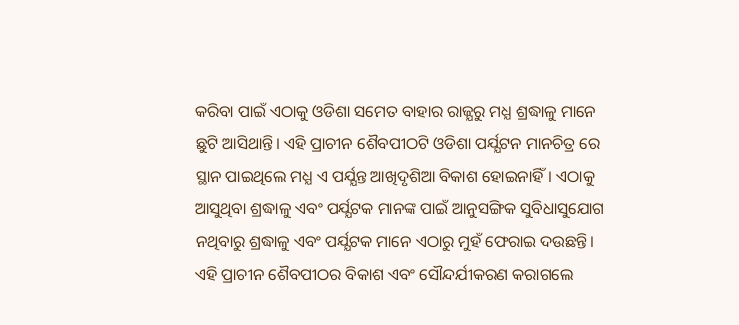କରିବା ପାଇଁ ଏଠାକୁ ଓଡିଶା ସମେତ ବାହାର ରାଜ୍ଯରୁ ମଧ୍ଯ ଶ୍ରଦ୍ଧାଳୁ ମାନେ ଛୁଟି ଆସିଥାନ୍ତି। ଏହି ପ୍ରାଚୀନ ଶୈବପୀଠଟି ଓଡିଶା ପର୍ଯ୍ଯଟନ ମାନଚିତ୍ର ରେ ସ୍ଥାନ ପାଇଥିଲେ ମଧ୍ଯ ଏ ପର୍ଯ୍ଯନ୍ତ ଆଖିଦୃଶିଆ ବିକାଶ ହୋଇନାହିଁ। ଏଠାକୁ ଆସୁଥିବା ଶ୍ରଦ୍ଧାଳୁ ଏବଂ ପର୍ଯ୍ଯଟକ ମାନଙ୍କ ପାଇଁ ଆନୁସଙ୍ଗିକ ସୁବିଧାସୁଯୋଗ ନଥିବାରୁ ଶ୍ରଦ୍ଧାଳୁ ଏବଂ ପର୍ଯ୍ଯଟକ ମାନେ ଏଠାରୁ ମୁହଁ ଫେରାଇ ଦଉଛନ୍ତି। ଏହି ପ୍ରାଚୀନ ଶୈବପୀଠର ବିକାଶ ଏବଂ ସୌନ୍ଦର୍ଯୀକରଣ କରାଗଲେ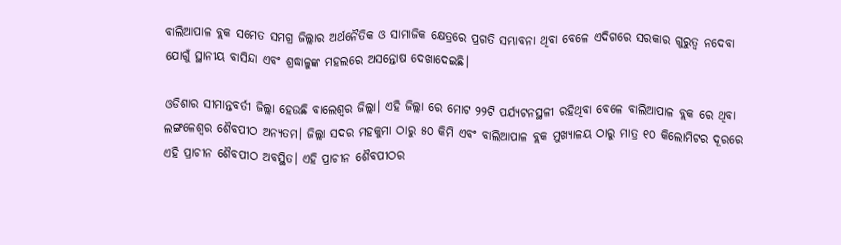ବାଲିଆପାଳ ବ୍ଲକ ସମେତ ସମଗ୍ର ଜିଲ୍ଲାର ଅର୍ଥନୈତିକ ଓ ସାମାଜିକ କ୍ଷେତ୍ରରେ ପ୍ରଗତି ସମ୍ଭାବନା ଥିବା ବେଳେ ଏଦିଗରେ ସରକାର ଗୁରୁତ୍ବ ନଦେବା ଯୋଗୁଁ ସ୍ଥାନୀୟ ବାସିନ୍ଦା ଏବଂ ଶ୍ରଦ୍ଧାଳୁଙ୍କ ମହଲରେ ଅସନ୍ତୋଷ ଦେଖାଦେଇଛି।

ଓଡିଶାର ସୀମାନ୍ତବର୍ତୀ ଜିଲ୍ଲା ହେଉଛି ବାଲେଶ୍ବର ଜିଲ୍ଲା। ଏହି ଜିଲ୍ଲା ରେ ମୋଟ ୨୨ଟି ପର୍ଯ୍ଯଟନସ୍ଥଳୀ ରହିଥିବା ବେଳେ ବାଲିଆପାଳ ବ୍ଲକ ରେ ଥିବା ଲଙ୍ଗଳେଶ୍ବର ଶୈବପୀଠ ଅନ୍ଯତମ। ଜିଲ୍ଲା ସଦର ମହକୁମା ଠାରୁ ୫୦ କିମି ଏବଂ ବାଲିଆପାଳ ବ୍ଲକ ମୁଖ୍ଯାଳୟ ଠାରୁ ମାତ୍ର ୧୦ କିଲୋମିଟର ଦୂରରେ ଏହି ପ୍ରାଚୀନ ଶୈବପୀଠ ଅବସ୍ଥିତ। ଏହି ପ୍ରାଚୀନ ଶୈବପୀଠର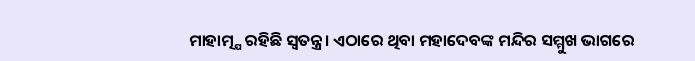ମାହାତ୍ମ୍ଯ ରହିଛି ସ୍ବତନ୍ତ୍ର। ଏଠାରେ ଥିବା ମହାଦେବଙ୍କ ମନ୍ଦିର ସମ୍ମୁଖ ଭାଗରେ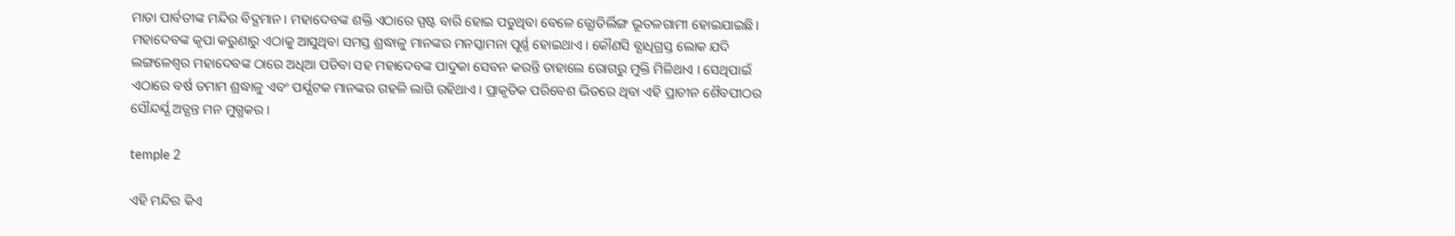ମାତା ପାର୍ବତୀଙ୍କ ମନ୍ଦିର ବିଦ୍ଯମାନ। ମହାଦେବଙ୍କ ଶକ୍ତି ଏଠାରେ ସ୍ପଷ୍ଟ ବାରି ହୋଇ ପଡୁଥିବା ବେଳେ ଜ୍ଯୋତିର୍ଲିଙ୍ଗ ଭୂତଳଗାମୀ ହୋଇଯାଇଛି। ମହାଦେବଙ୍କ କୃପା କରୁଣାରୁ ଏଠାକୁ ଆସୁଥିବା ସମସ୍ତ ଶ୍ରଦ୍ଧାଳୁ ମାନଙ୍କର ମନସ୍କାମନା ପୂର୍ଣ୍ଣ ହୋଇଥାଏ। କୌଣସି ବ୍ଯାଧିଗ୍ରସ୍ତ ଲୋକ ଯଦି ଲଙ୍ଗଳେଶ୍ବର ମହାଦେବଙ୍କ ଠାରେ ଅଧିଆ ପଡିବା ସହ ମହାଦେବଙ୍କ ପାଦୁକା ସେବନ କରନ୍ତି ତାହାଲେ ରୋଗରୁ ମୁକ୍ତି ମିଳିଥାଏ । ସେଥିପାଇଁ ଏଠାରେ ବର୍ଷ ତମାମ ଶ୍ରଦ୍ଧାଳୁ ଏବଂ ପର୍ଯ୍ଯଟକ ମାନଙ୍କର ଗହଳି ଲାଗି ରହିଥାଏ। ପ୍ରାକୃତିକ ପରିବେଶ ଭିତରେ ଥିବା ଏହି ପ୍ରାଚୀନ ଶୈବପୀଠର ସୌନ୍ଦର୍ଯ୍ଯ ଅତ୍ଯନ୍ତ ମନ ମୁଗ୍ଧକର।

temple 2

ଏହି ମନ୍ଦିର କିଏ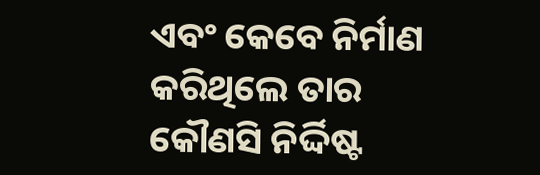ଏବଂ କେବେ ନିର୍ମାଣ କରିଥିଲେ ତାର କୌଣସି ନିର୍ଦ୍ଦିଷ୍ଟ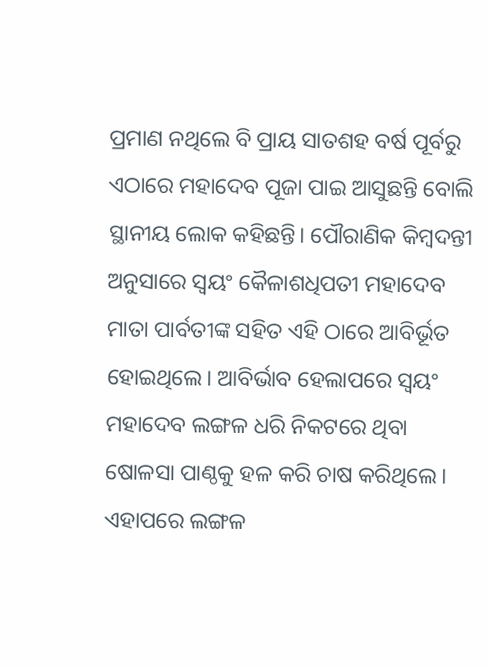ପ୍ରମାଣ ନଥିଲେ ବି ପ୍ରାୟ ସାତଶହ ବର୍ଷ ପୂର୍ବରୁ ଏଠାରେ ମହାଦେବ ପୂଜା ପାଇ ଆସୁଛନ୍ତି ବୋଲି ସ୍ଥାନୀୟ ଲୋକ କହିଛନ୍ତି। ପୌରାଣିକ କିମ୍ବଦନ୍ତୀ ଅନୁସାରେ ସ୍ବୟଂ କୈଳାଶଧିପତୀ ମହାଦେବ ମାତା ପାର୍ବତୀଙ୍କ ସହିତ ଏହି ଠାରେ ଆବିର୍ଭୂତ ହୋଇଥିଲେ। ଆବିର୍ଭାବ ହେଲାପରେ ସ୍ବୟଂ ମହାଦେବ ଲଙ୍ଗଳ ଧରି ନିକଟରେ ଥିବା ଷୋଳସା ପାଣ୍ଠକୁ ହଳ କରି ଚାଷ କରିଥିଲେ। ଏହାପରେ ଲଙ୍ଗଳ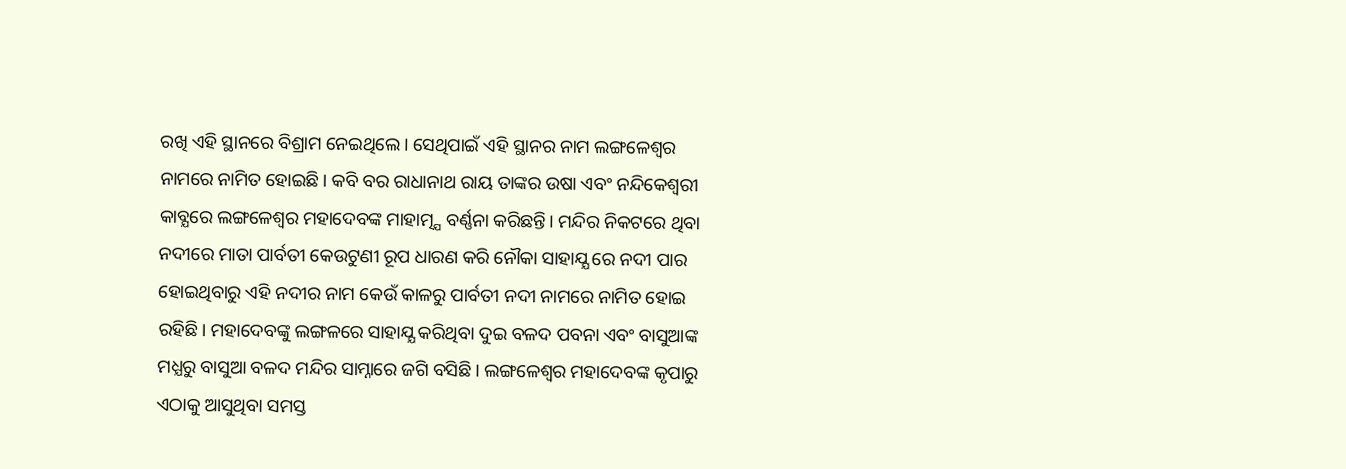ରଖି ଏହି ସ୍ଥାନରେ ବିଶ୍ରାମ ନେଇଥିଲେ। ସେଥିପାଇଁ ଏହି ସ୍ଥାନର ନାମ ଲଙ୍ଗଳେଶ୍ବର ନାମରେ ନାମିତ ହୋଇଛି। କବି ବର ରାଧାନାଥ ରାୟ ତାଙ୍କର ଉଷା ଏବଂ ନନ୍ଦିକେଶ୍ବରୀ କାବ୍ଯରେ ଲଙ୍ଗଳେଶ୍ବର ମହାଦେବଙ୍କ ମାହାତ୍ମ୍ଯ ବର୍ଣ୍ଣନା କରିଛନ୍ତି। ମନ୍ଦିର ନିକଟରେ ଥିବା ନଦୀରେ ମାତା ପାର୍ବତୀ କେଉଟୁଣୀ ରୂପ ଧାରଣ କରି ନୌକା ସାହାଯ୍ଯ ରେ ନଦୀ ପାର ହୋଇଥିବାରୁ ଏହି ନଦୀର ନାମ କେଉଁ କାଳରୁ ପାର୍ବତୀ ନଦୀ ନାମରେ ନାମିତ ହୋଇ ରହିଛି। ମହାଦେବଙ୍କୁ ଲଙ୍ଗଳରେ ସାହାଯ୍ଯ କରିଥିବା ଦୁଇ ବଳଦ ପବନା ଏବଂ ବାସୁଆଙ୍କ ମଧ୍ଯରୁ ବାସୁଆ ବଳଦ ମନ୍ଦିର ସାମ୍ନାରେ ଜଗି ବସିଛି। ଲଙ୍ଗଳେଶ୍ବର ମହାଦେବଙ୍କ କୃପାରୁ ଏଠାକୁ ଆସୁଥିବା ସମସ୍ତ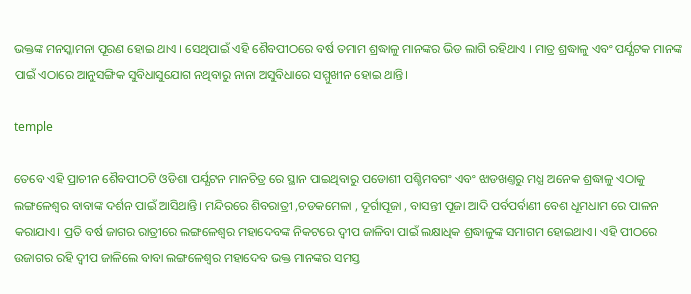ଭକ୍ତଙ୍କ ମନସ୍କାମନା ପୂରଣ ହୋଇ ଥାଏ । ସେଥିପାଇଁ ଏହି ଶୈବପୀଠରେ ବର୍ଷ ତମାମ ଶ୍ରଦ୍ଧାଳୁ ମାନଙ୍କର ଭିଡ ଲାଗି ରହିଥାଏ । ମାତ୍ର ଶ୍ରଦ୍ଧାଳୁ ଏବଂ ପର୍ଯ୍ଯଟକ ମାନଙ୍କ ପାଇଁ ଏଠାରେ ଆନୁସଙ୍ଗିକ ସୁବିଧାସୁଯୋଗ ନଥିବାରୁ ନାନା ଅସୁବିଧାରେ ସମ୍ମୁଖୀନ ହୋଇ ଥାନ୍ତି।

temple

ତେବେ ଏହି ପ୍ରାଚୀନ ଶୈବପୀଠଟି ଓଡିଶା ପର୍ଯ୍ଯଟନ ମାନଚିତ୍ର ରେ ସ୍ଥାନ ପାଇଥିବାରୁ ପଡୋଶୀ ପଶ୍ଚିମବଗଂ ଏବଂ ଝାଡଖଣ୍ତରୁ ମଧ୍ଯ ଅନେକ ଶ୍ରଦ୍ଧାଳୁ ଏଠାକୁ ଲଙ୍ଗଳେଶ୍ବର ବାବାଙ୍କ ଦର୍ଶନ ପାଇଁ ଆସିଥାନ୍ତି। ମନ୍ଦିରରେ ଶିବରାତ୍ରୀ ,ଚଡକମେଳା , ଦୂର୍ଗାପୂଜା , ବାସନ୍ତୀ ପୂଜା ଆଦି ପର୍ବପର୍ବାଣୀ ବେଶ ଧୂମଧାମ ରେ ପାଳନ କରାଯାଏ। ପ୍ରତି ବର୍ଷ ଜାଗର ରାତ୍ରୀରେ ଲଙ୍ଗଳେଶ୍ବର ମହାଦେବଙ୍କ ନିକଟରେ ଦ୍ବୀପ ଜାଳିବା ପାଇଁ ଲକ୍ଷାଧିକ ଶ୍ରଦ୍ଧାଳୁଙ୍କ ସମାଗମ ହୋଇଥାଏ। ଏହି ପୀଠରେ ଉଜାଗର ରହି ଦ୍ବୀପ ଜାଳିଲେ ବାବା ଲଙ୍ଗଳେଶ୍ବର ମହାଦେବ ଭକ୍ତ ମାନଙ୍କର ସମସ୍ତ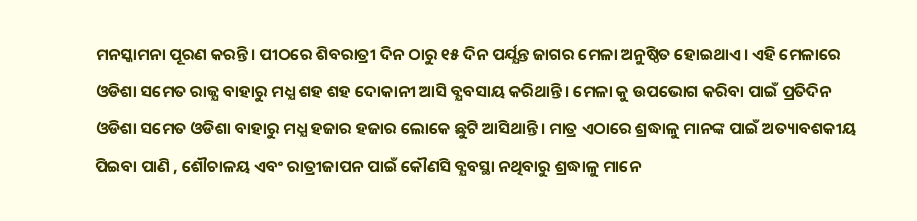ମନସ୍କାମନା ପୂରଣ କରନ୍ତି। ପୀଠରେ ଶିବରାତ୍ରୀ ଦିନ ଠାରୁ ୧୫ ଦିନ ପର୍ଯ୍ଯନ୍ତ ଜାଗର ମେଳା ଅନୁଷ୍ଠିତ ହୋଇଥାଏ। ଏହି ମେଳାରେ ଓଡିଶା ସମେତ ରାଜ୍ଯ ବାହାରୁ ମଧ୍ଯ ଶହ ଶହ ଦୋକାନୀ ଆସି ବ୍ଯବସାୟ କରିଥାନ୍ତି। ମେଳା କୁ ଉପଭୋଗ କରିବା ପାଇଁ ପ୍ରତିଦିନ ଓଡିଶା ସମେତ ଓଡିଶା ବାହାରୁ ମଧ୍ଯ ହଜାର ହଜାର ଲୋକେ ଛୁଟି ଆସିଥାନ୍ତି। ମାତ୍ର ଏଠାରେ ଶ୍ରଦ୍ଧାଳୁ ମାନଙ୍କ ପାଇଁ ଅତ୍ୟାବଶକୀୟ ପିଇବା ପାଣି , ଶୌଚାଳୟ ଏବଂ ରାତ୍ରୀଜାପନ ପାଇଁ କୌଣସି ବ୍ଯବସ୍ଥା ନଥିବାରୁ ଶ୍ରଦ୍ଧାଳୁ ମାନେ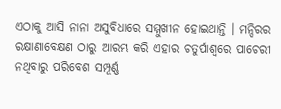ଏଠାକୁ ଆସି ନାନା ଅସୁବିଧାରେ ସମ୍ମୁଖୀନ ହୋଇଥାନ୍ତି । ମନ୍ଦିରର ରକ୍ଷାଣାବେକ୍ଷଣ ଠାରୁ ଆରମ୍ଭ କରି ଏହାର ଚତୁର୍ପାଶ୍ବରେ ପାଚେରୀ ନଥିବାରୁ ପରିବେଶ ସମ୍ପୂର୍ଣ୍ଣ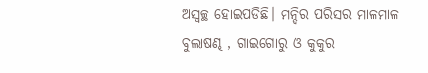ଅସ୍ବଚ୍ଛ ହୋଇପଡିଛି। ମନ୍ଦିର ପରିସର ମାଳମାଳ ବୁଲାଷଣ୍ଢ , ଗାଇଗୋରୁ ଓ କୁକୁର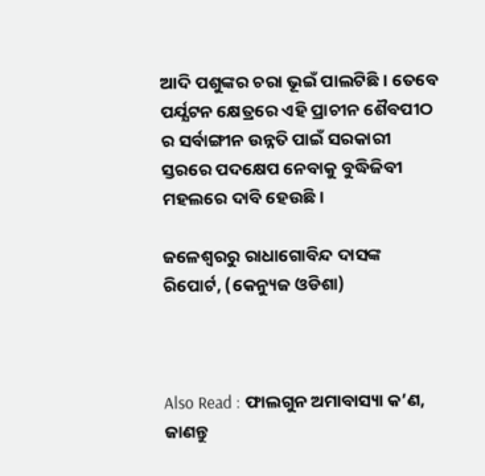ଆଦି ପଶୁଙ୍କର ଚରା ଭୂଇଁ ପାଲଟିଛି। ତେବେ ପର୍ଯ୍ଯଟନ କ୍ଷେତ୍ରରେ ଏହି ପ୍ରାଚୀନ ଶୈବପୀଠ ର ସର୍ବାଙ୍ଗୀନ ଉନ୍ନତି ପାଇଁ ସରକାରୀ ସ୍ତରରେ ପଦକ୍ଷେପ ନେବାକୁ ବୁଦ୍ଧିଜିବୀ ମହଲରେ ଦାବି ହେଉଛି।

ଜଳେଶ୍ବରରୁ ରାଧାଗୋବିନ୍ଦ ଦାସଙ୍କ ରିପୋର୍ଟ, (କେନ୍ୟୁଜ ଓଡିଶା)



Also Read : ଫାଲଗୁନ ଅମାବାସ୍ୟା କ’ଣ, ଜାଣନ୍ତୁ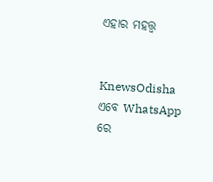ଏହାର ମହତ୍ତ୍ୱ


KnewsOdisha ଏବେ WhatsApp ରେ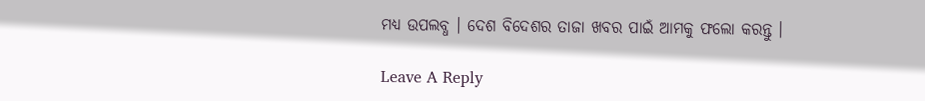ମଧ୍ୟ ଉପଲବ୍ଧ । ଦେଶ ବିଦେଶର ତାଜା ଖବର ପାଇଁ ଆମକୁ ଫଲୋ କରନ୍ତୁ ।

Leave A Reply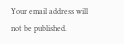Your email address will not be published.